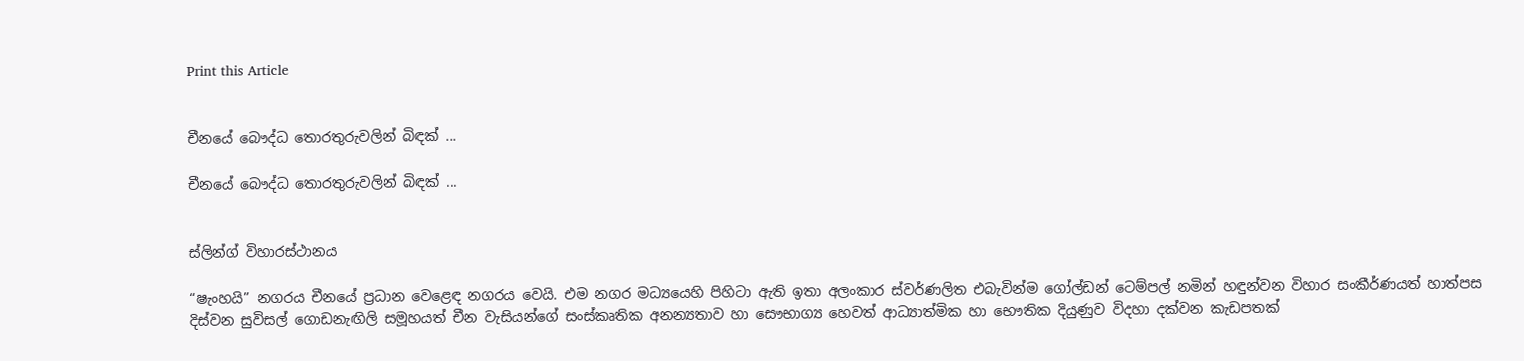Print this Article


චීනයේ බෞද්ධ තොරතුරුවලින් බිඳක් ...

චීනයේ බෞද්ධ තොරතුරුවලින් බිඳක් ...


ස්ලින්ග් විහාරස්ථානය

“ෂැංහයි” නගරය චීනයේ ප්‍රධාන වෙළෙඳ නගරය වෙයි. එම නගර මධ්‍යයෙහි පිහිටා ඇති ඉතා අලංකාර ස්වර්ණලිත එබැවින්ම ගෝල්ඩන් ටෙම්පල් නමින් හඳුන්වන විහාර සංකීර්ණයත් හාත්පස දිස්වන සුවිසල් ගොඩනැඟිලි සමූහයත් චීන වැසියන්ගේ සංස්කෘතික අනන්‍යතාව හා සෞභාග්‍ය හෙවත් ආධ්‍යාත්මික හා භෞතික දියුණුව විදහා දක්වන කැඩපතක්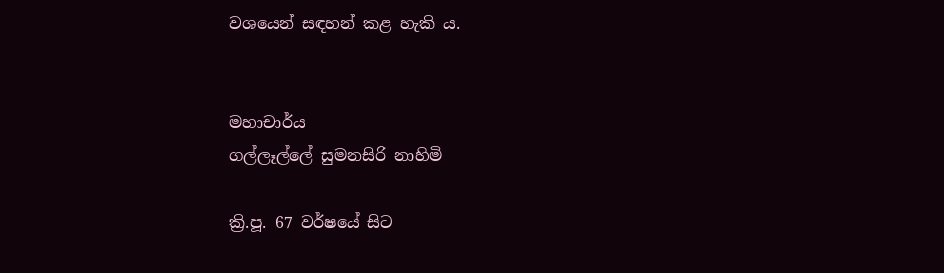වශයෙන් සඳහන් කළ හැකි ය.


මහාචාර්ය
ගල්ලෑල්ලේ සුමනසිරි නාහිමි

ක්‍රි.පූ. 67 වර්ෂයේ සිට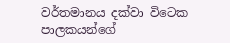වර්තමානය දක්වා විටෙක පාලකයන්ගේ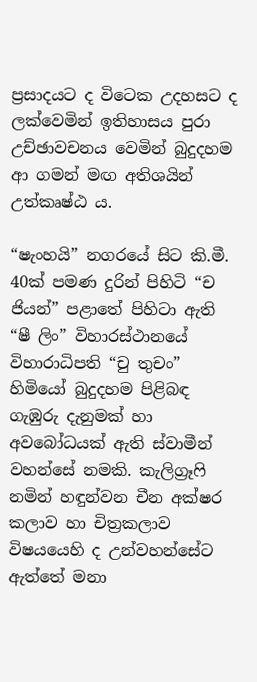ප්‍රසාදයට ද විටෙක උදහසට ද ලක්වෙමින් ඉතිහාසය පුරා උච්ඡාවචනය වෙමින් බුදුදහම ආ ගමන් මඟ අතිශයින් උත්කෘෂ්ඨ ය.

“ෂැංහයි” නගරයේ සිට කි.මී. 40ක් පමණ දුරින් පිහිටි “ච ජියන්” පළාතේ පිහිටා ඇති “ෂී ලිං” විහාරස්ථානයේ විහාරාධිපති “චු තුචං” හිමියෝ බුදුදහම පිළිබඳ ගැඹුරු දැනුමක් හා අවබෝධයක් ඇති ස්වාමීන් වහන්සේ නමකි. කැලිග්‍රෑෆි නමින් හඳුන්වන චීන අක්ෂර කලාව හා චිත්‍රකලාව විෂයයෙහි ද උන්වහන්සේට ඇත්තේ මනා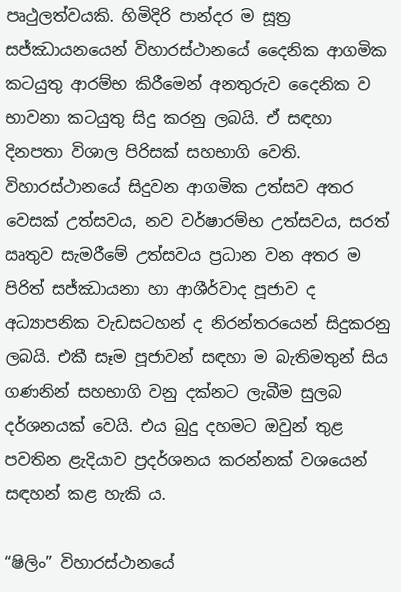පෘථුලත්වයකි. හිමිදිරි පාන්දර ම සූත්‍ර සජ්ඣායනයෙන් විහාරස්ථානයේ දෛනික ආගමික කටයුතු ආරම්භ කිරීමෙන් අනතුරුව දෛනික ව භාවනා කටයුතු සිදු කරනු ලබයි. ඒ සඳහා දිනපතා විශාල පිරිසක් සහභාගි වෙති. විහාරස්ථානයේ සිදුවන ආගමික උත්සව අතර වෙසක් උත්සවය, නව වර්ෂාරම්භ උත්සවය, සරත් ඍතුව සැමරීමේ උත්සවය ප්‍රධාන වන අතර ම පිරිත් සජ්ඣායනා හා ආශීර්වාද පූජාව ද අධ්‍යාපනික වැඩසටහන් ද නිරන්තරයෙන් සිදුකරනු ලබයි. එකී සෑම පූජාවන් සඳහා ම බැතිමතුන් සිය ගණනින් සහභාගි වනු දක්නට ලැබීම සුලබ දර්ශනයක් වෙයි. එය බුදු දහමට ඔවුන් තුළ පවතින ළැදියාව ප්‍රදර්ශනය කරන්නක් වශයෙන් සඳහන් කළ හැකි ය.

“ෂිලිං” විහාරස්ථානයේ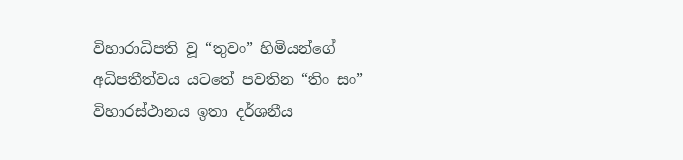විහාරාධිපති වූ “තුවං” හිමියන්ගේ අධිපතීත්වය යටතේ පවතින “තිං සං” විහාරස්ථානය ඉතා දර්ශනීය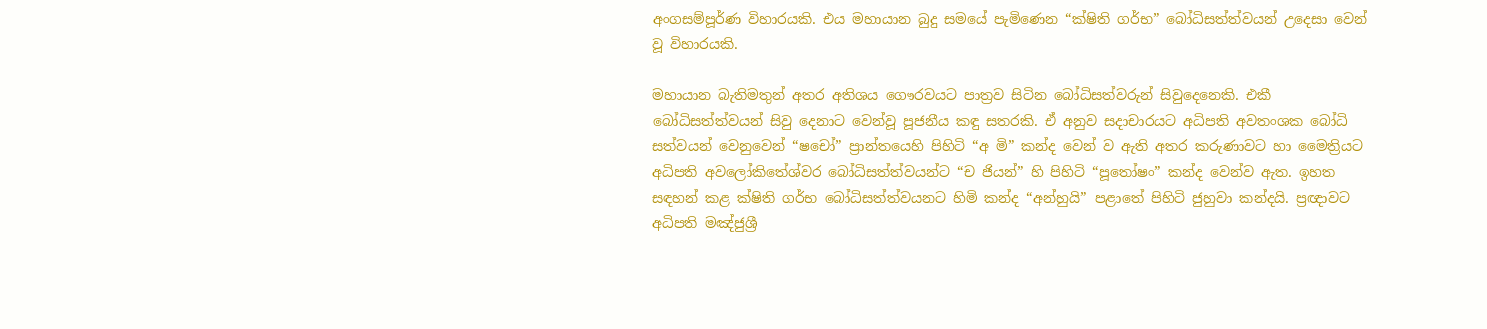අංගසම්පූර්ණ විහාරයකි. එය මහායාන බුදු සමයේ පැමිණෙන “ක්ෂිති ගර්භ” බෝධිසත්ත්වයන් උදෙසා වෙන් වූ විහාරයකි.

මහායාන බැතිමතුන් අතර අතිශය ගෞරවයට පාත්‍රව සිටින බෝධිසත්වරුන් සිවුදෙනෙකි. එකී බෝධිසත්ත්වයන් සිවු දෙනාට වෙන්වූ පූජනීය කඳු සතරකි. ඒ අනුව සදාචාරයට අධිපති අවතංශක බෝධි සත්වයන් වෙනුවෙන් “ෂචෝ” ප්‍රාන්තයෙහි පිහිටි “අ මි” කන්ද වෙන් ව ඇති අතර කරුණාවට හා මෛත්‍රියට අධිපති අවලෝකිතේශ්වර බෝධිසත්ත්වයන්ට “ච ජියන්” හි පිහිටි “පූතෝෂං” කන්ද වෙන්ව ඇත. ඉහත සඳහන් කළ ක්ෂිති ගර්භ බෝධිසත්ත්වයනට හිමි කන්ද “අන්හුයි” පළාතේ පිහිටි ජුහුවා කන්දයි. ප්‍රඥාවට අධිපති මඤ්ජුශ්‍රී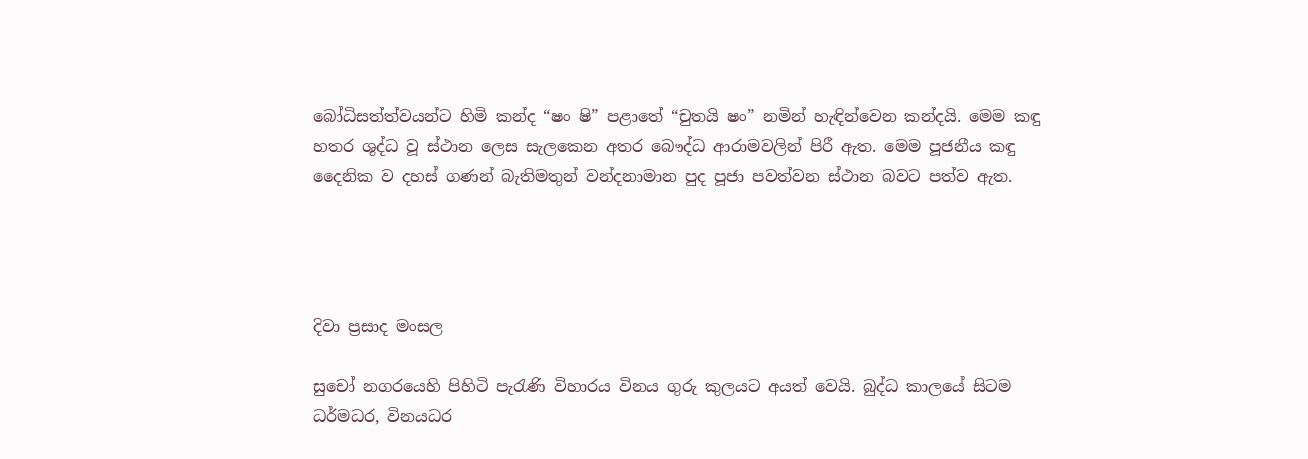බෝධිසත්ත්වයන්ට හිමි කන්ද “ෂං ෂි” පළාතේ “චුතයි ෂං” නමින් හැඳින්වෙන කන්දයි. මෙම කඳු හතර ශුද්ධ වූ ස්ථාන ලෙස සැලකෙන අතර බෞද්ධ ආරාමවලින් පිරී ඇත. මෙම පූජනීය කඳු දෛනික ව දහස් ගණන් බැතිමතුන් වන්දනාමාන පුද පූජා පවත්වන ස්ථාන බවට පත්ව ඇත.




දිවා ප්‍රසාද මංසල

සුචෝ නගරයෙහි පිහිටි පැරැණි විහාරය විනය ගුරු කුලයට අයත් වෙයි. බුද්ධ කාලයේ සිටම ධර්මධර, විනයධර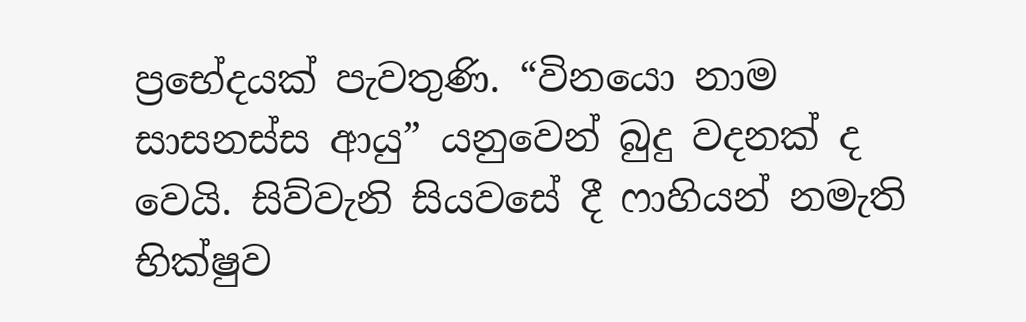ප්‍රභේදයක් පැවතුණි. “විනයො නාම සාසනස්ස ආයු” යනුවෙන් බුදු වදනක් ද වෙයි. සිව්වැනි සියවසේ දී ෆාහියන් නමැති භික්ෂුව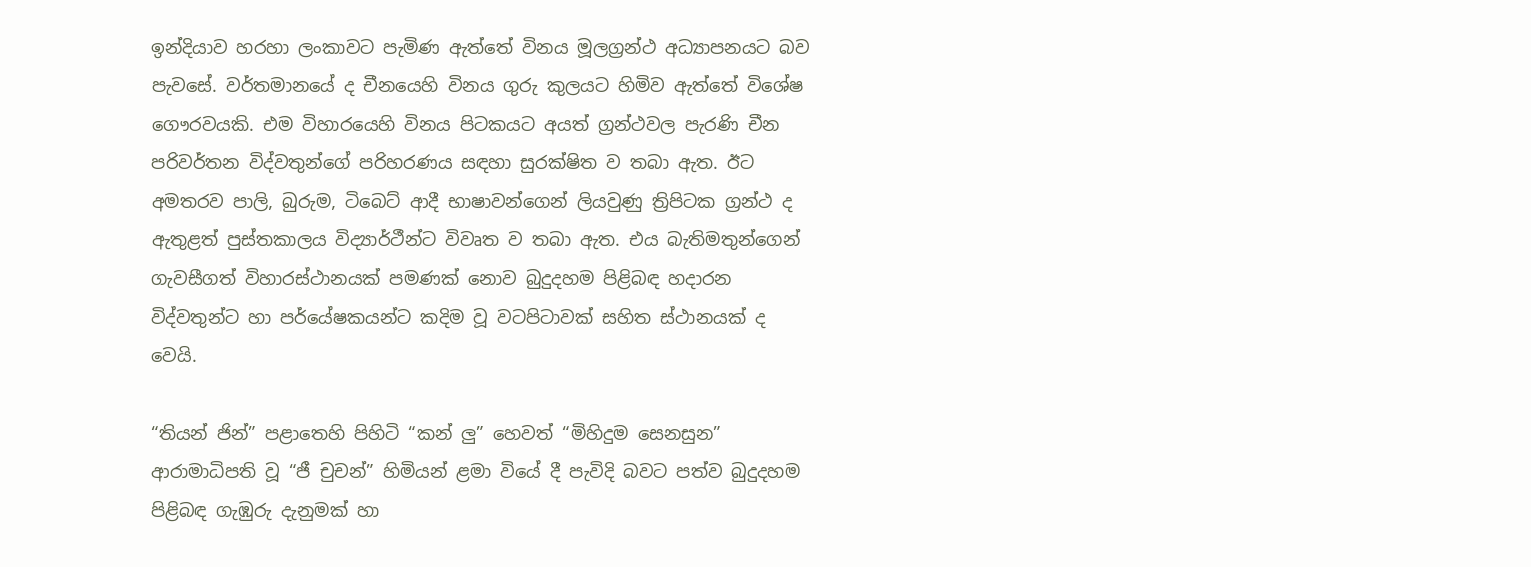ඉන්දියාව හරහා ලංකාවට පැමිණ ඇත්තේ විනය මූලග්‍රන්ථ අධ්‍යාපනයට බව පැවසේ. වර්තමානයේ ද චීනයෙහි විනය ගුරු කුලයට හිමිව ඇත්තේ විශේෂ ගෞරවයකි. එම විහාරයෙහි විනය පිටකයට අයත් ග්‍රන්ථවල පැරණි චීන පරිවර්තන විද්වතුන්ගේ පරිහරණය සඳහා සුරක්ෂිත ව තබා ඇත. ඊට අමතරව පාලි, බුරුම, ටිබෙට් ආදී භාෂාවන්ගෙන් ලියවුණු ත්‍රිපිටක ග්‍රන්ථ ද ඇතුළත් පුස්තකාලය විද්‍යාර්ථීන්ට විවෘත ව තබා ඇත. එය බැතිමතුන්ගෙන් ගැවසීගත් විහාරස්ථානයක් පමණක් නොව බුදුදහම පිළිබඳ හදාරන විද්වතුන්ට හා පර්යේෂකයන්ට කදිම වූ වටපිටාවක් සහිත ස්ථානයක් ද වෙයි.

“තියන් ජින්” පළාතෙහි පිහිටි “කන් ලු” හෙවත් “මිහිදුම සෙනසුන” ආරාමාධිපති වූ “ජී චුචන්” හිමියන් ළමා වියේ දී පැවිදි බවට පත්ව බුදුදහම පිළිබඳ ගැඹුරු දැනුමක් හා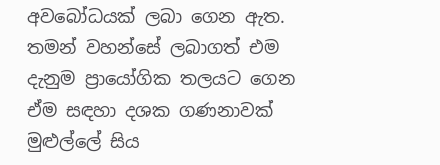අවබෝධයක් ලබා ගෙන ඇත. තමන් වහන්සේ ලබාගත් එම දැනුම ප්‍රායෝගික තලයට ගෙන ඒම සඳහා දශක ගණනාවක් මුළුල්ලේ සිය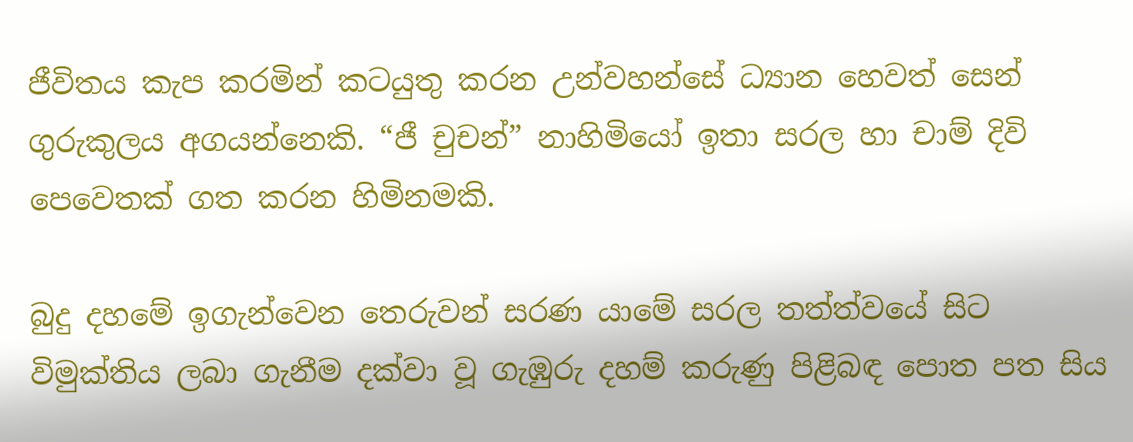ජීවිතය කැප කරමින් කටයුතු කරන උන්වහන්සේ ධ්‍යාන හෙවත් සෙන් ගුරුකුලය අගයන්නෙකි. “ජී චුචන්” නාහිමියෝ ඉතා සරල හා චාම් දිවි පෙවෙතක් ගත කරන හිමිනමකි.

බුදු දහමේ ඉගැන්වෙන තෙරුවන් සරණ යාමේ සරල තත්ත්වයේ සිට විමුක්තිය ලබා ගැනීම දක්වා වූ ගැඹුරු දහම් කරුණු පිළිබඳ පොත පත සිය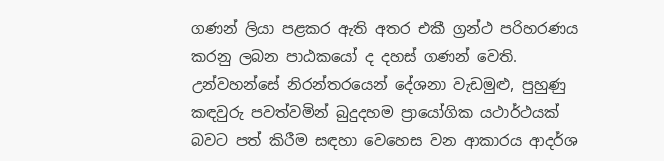ගණන් ලියා පළකර ඇති අතර එකී ග්‍රන්ථ පරිහරණය කරනු ලබන පාඨකයෝ ද දහස් ගණන් වෙති. උන්වහන්සේ නිරන්තරයෙන් දේශනා වැඩමුළු, පුහුණු කඳවුරු පවත්වමින් බුදුදහම ප්‍රායෝගික යථාර්ථයක් බවට පත් කිරීම සඳහා වෙහෙස වන ආකාරය ආදර්ශ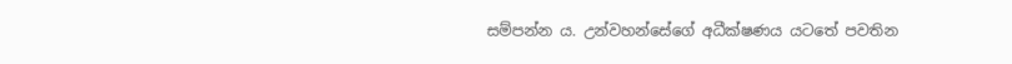සම්පන්න ය. උන්වහන්සේගේ අධීක්ෂණය යටතේ පවතින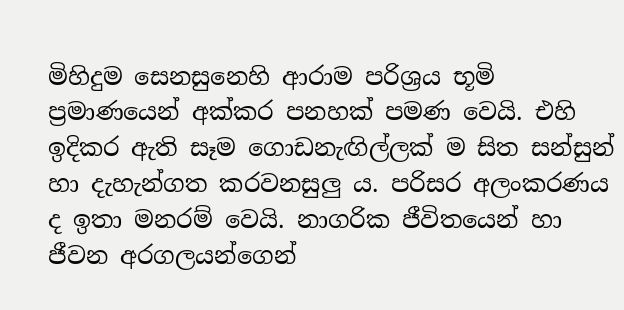මිහිදුම සෙනසුනෙහි ආරාම පරිශ්‍රය භූමි ප්‍රමාණයෙන් අක්කර පනහක් පමණ වෙයි. එහි ඉදිකර ඇති සෑම ගොඩනැඟිල්ලක් ම සිත සන්සුන් හා දැහැන්ගත කරවනසුලු ය. පරිසර අලංකරණය ද ඉතා මනරම් වෙයි. නාගරික ජීවිතයෙන් හා ජීවන අරගලයන්ගෙන්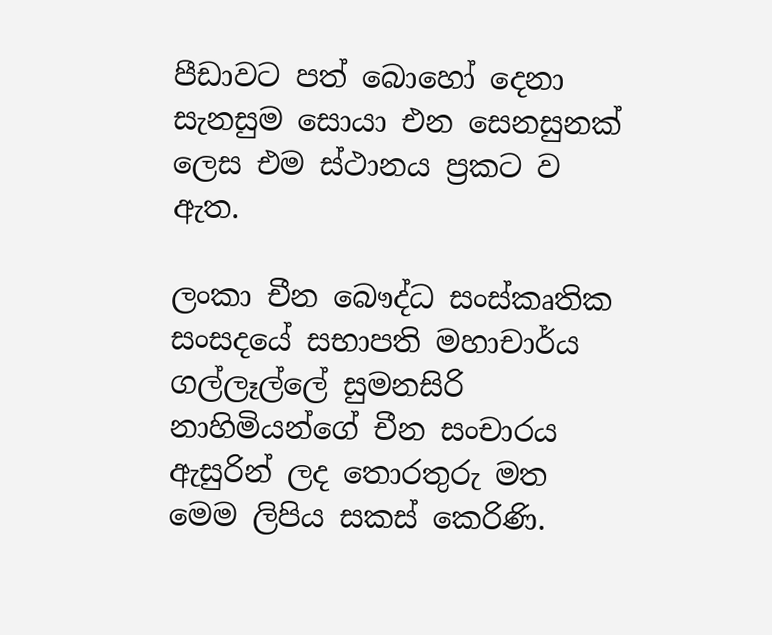පීඩාවට පත් බොහෝ දෙනා සැනසුම සොයා එන සෙනසුනක් ලෙස එම ස්ථානය ප්‍රකට ව ඇත.

ලංකා චීන බෞද්ධ සංස්කෘතික සංසදයේ සභාපති මහාචාර්ය ගල්ලෑල්ලේ සුමනසිරි නාහිමියන්ගේ චීන සංචාරය ඇසුරින් ලද තොරතුරු මත මෙම ලිපිය සකස් කෙරිණි.